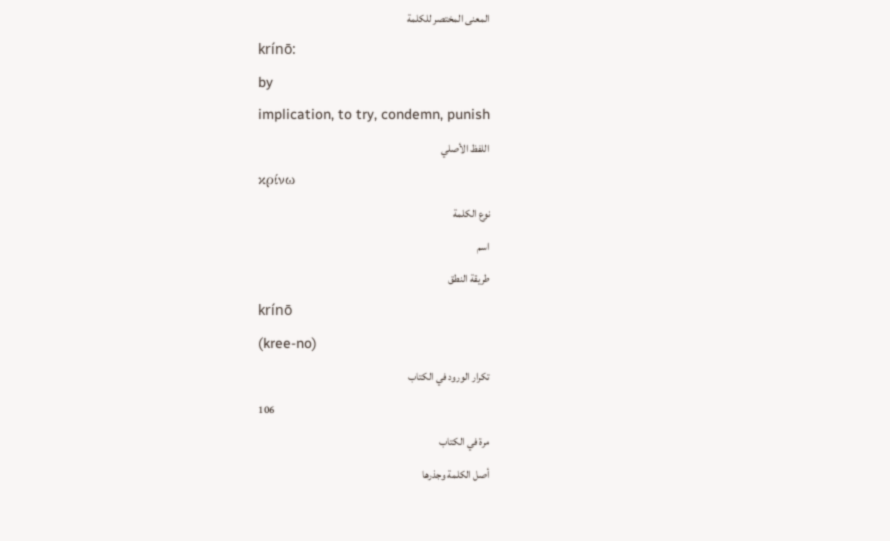المعنى المختصر للكلمة
krínō:
by
implication, to try, condemn, punish
اللفظ الأصلي
κρίνω
نوع الكلمة
اسم
طريقة النطق
krínō
(kree-no)
تكرار الورود في الكتاب
106
مرة في الكتاب
أصل الكلمة وجذرها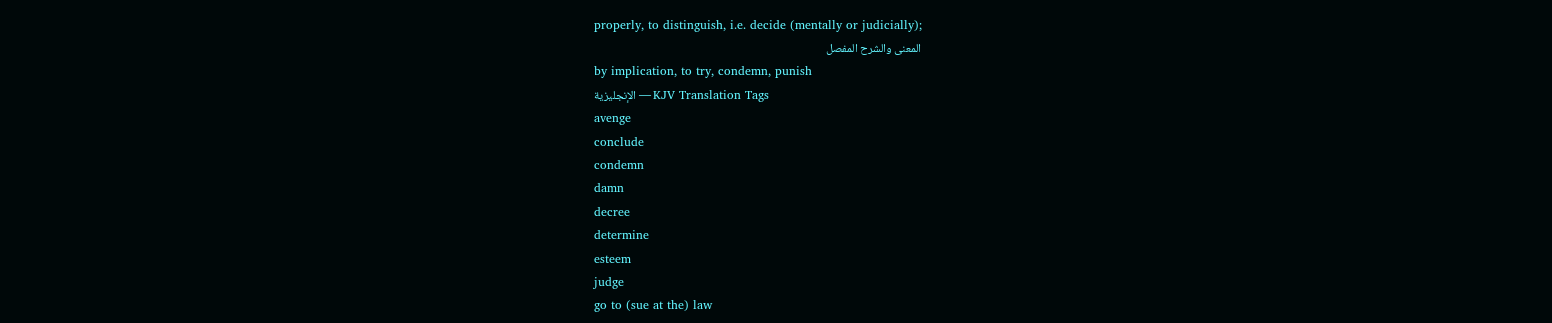properly, to distinguish, i.e. decide (mentally or judicially);
المعنى والشرح المفصل
by implication, to try, condemn, punish
الإنجليزية — KJV Translation Tags
avenge
conclude
condemn
damn
decree
determine
esteem
judge
go to (sue at the) law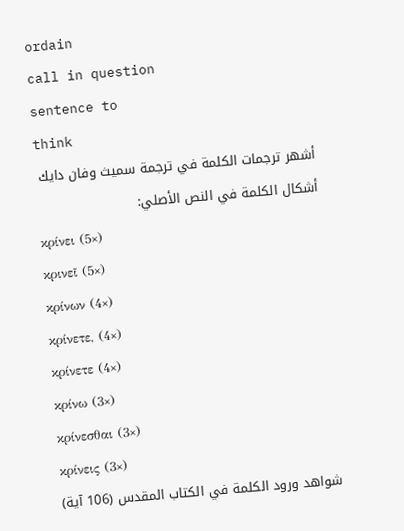ordain
call in question
sentence to
think
أشهر ترجمات الكلمة في ترجمة سميث وفان دايك
أشكال الكلمة في النص الأصلي:
κρίνει (5×)
κρινεῖ (5×)
κρίνων (4×)
κρίνετε, (4×)
κρίνετε (4×)
κρίνω (3×)
κρίνεσθαι (3×)
κρίνεις (3×)
شواهد ورود الكلمة في الكتاب المقدس (106 آية)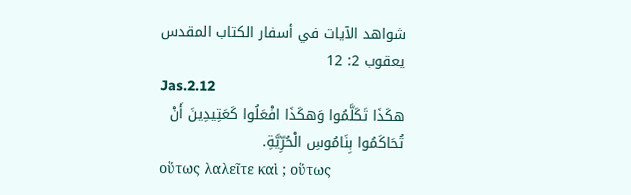شواهد الآيات في أسفار الكتاب المقدس
يعقوب 2: 12
Jas.2.12
هكَذَا تَكَلَّمُوا وَهكَذَا افْعَلُوا كَعَتِيدِينَ أَنْ تُحَاكَمُوا بِنَامُوسِ الْحُرِّيَّةِ.
οὕτως λαλεῖτε καὶ ; οὕτως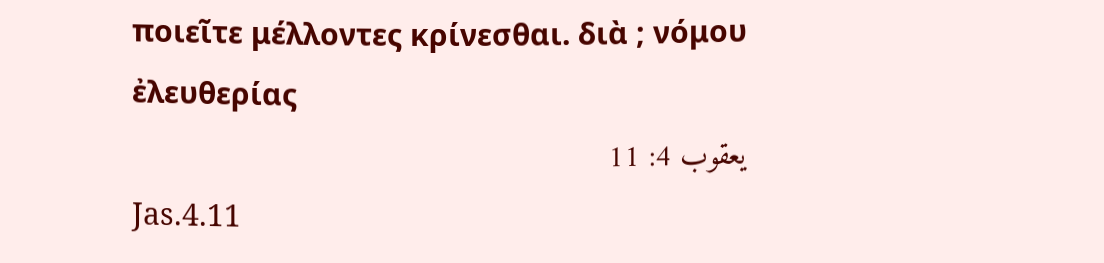ποιεῖτε μέλλοντες κρίνεσθαι. διὰ ; νόμου ἐλευθερίας
يعقوب 4: 11
Jas.4.11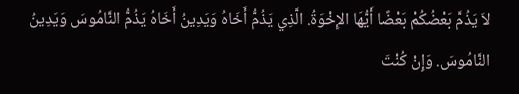لاَ يَذُمَّ بَعْضُكُمْ بَعْضًا أَيُّهَا الإِخْوَةُ. الَّذِي يَذُمُّ أَخَاهُ وَيَدِينُ أَخَاهُ يَذُمُّ النَّامُوسَ وَيَدِينُ النَّامُوسَ. وَإِنْ كُنْتَ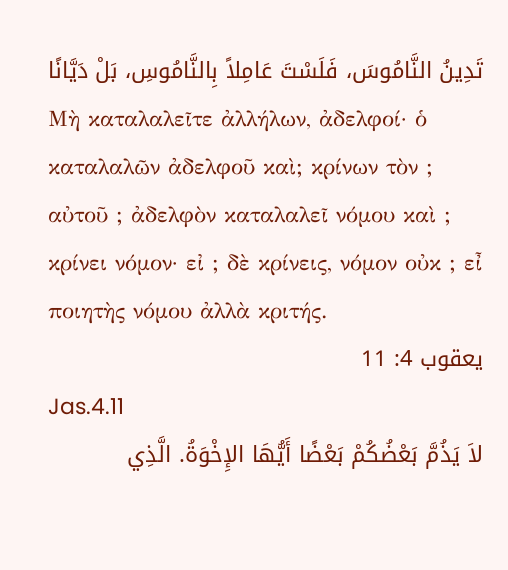تَدِينُ النَّامُوسَ، فَلَسْتَ عَامِلاً بِالنَّامُوسِ، بَلْ دَيَّانًا
Μὴ καταλαλεῖτε ἀλλήλων, ἀδελφοί· ὁ καταλαλῶν ἀδελφοῦ καὶ; κρίνων τὸν ; αὐτοῦ ; ἀδελφὸν καταλαλεῖ νόμου καὶ ; κρίνει νόμον· εἰ ; δὲ κρίνεις, νόμον οὐκ ; εἶ ποιητὴς νόμου ἀλλὰ κριτής.
يعقوب 4: 11
Jas.4.11
لاَ يَذُمَّ بَعْضُكُمْ بَعْضًا أَيُّهَا الإِخْوَةُ. الَّذِي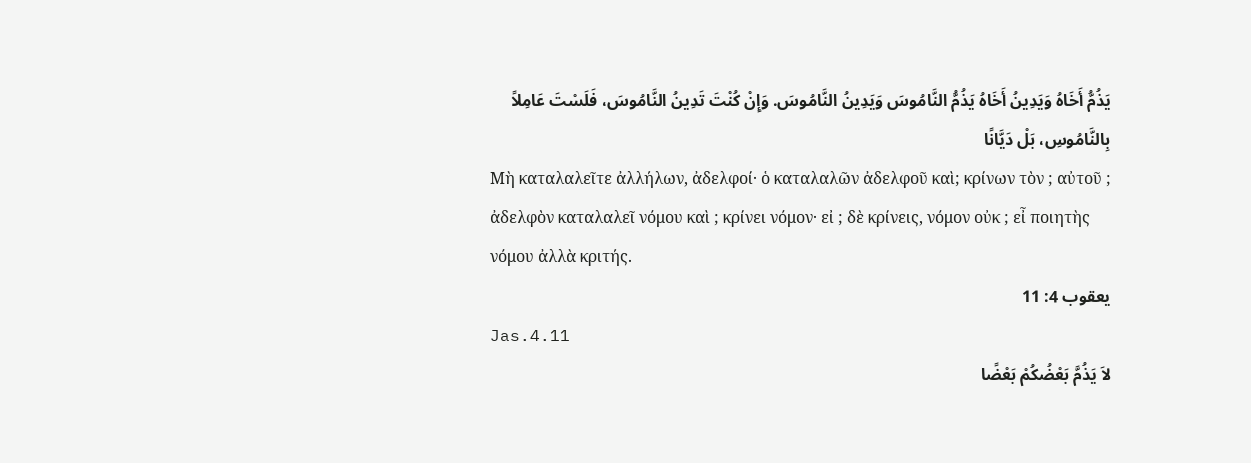يَذُمُّ أَخَاهُ وَيَدِينُ أَخَاهُ يَذُمُّ النَّامُوسَ وَيَدِينُ النَّامُوسَ. وَإِنْ كُنْتَ تَدِينُ النَّامُوسَ، فَلَسْتَ عَامِلاً بِالنَّامُوسِ، بَلْ دَيَّانًا
Μὴ καταλαλεῖτε ἀλλήλων, ἀδελφοί· ὁ καταλαλῶν ἀδελφοῦ καὶ; κρίνων τὸν ; αὐτοῦ ; ἀδελφὸν καταλαλεῖ νόμου καὶ ; κρίνει νόμον· εἰ ; δὲ κρίνεις, νόμον οὐκ ; εἶ ποιητὴς νόμου ἀλλὰ κριτής.
يعقوب 4: 11
Jas.4.11
لاَ يَذُمَّ بَعْضُكُمْ بَعْضًا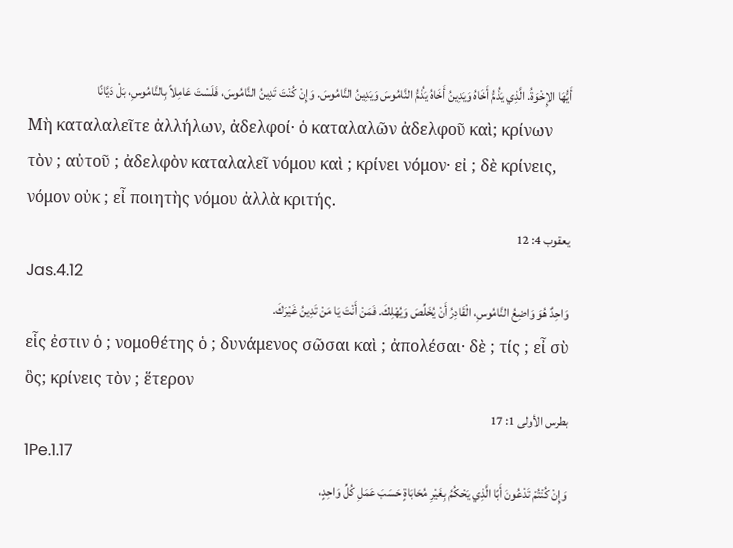أَيُّهَا الإِخْوَةُ. الَّذِي يَذُمُّ أَخَاهُ وَيَدِينُ أَخَاهُ يَذُمُّ النَّامُوسَ وَيَدِينُ النَّامُوسَ. وَإِنْ كُنْتَ تَدِينُ النَّامُوسَ، فَلَسْتَ عَامِلاً بِالنَّامُوسِ، بَلْ دَيَّانًا
Μὴ καταλαλεῖτε ἀλλήλων, ἀδελφοί· ὁ καταλαλῶν ἀδελφοῦ καὶ; κρίνων τὸν ; αὐτοῦ ; ἀδελφὸν καταλαλεῖ νόμου καὶ ; κρίνει νόμον· εἰ ; δὲ κρίνεις, νόμον οὐκ ; εἶ ποιητὴς νόμου ἀλλὰ κριτής.
يعقوب 4: 12
Jas.4.12
وَاحِدٌ هُوَ وَاضِعُ النَّامُوسِ، الْقَادِرُ أَنْ يُخَلِّصَ وَيُهْلِكَ. فَمَنْ أَنْتَ يَا مَنْ تَدِينُ غَيْرَكَ.
εἷς ἐστιν ὁ ; νομοθέτης ὁ ; δυνάμενος σῶσαι καὶ ; ἀπολέσαι· δὲ ; τίς ; εἶ σὺ ὃς; κρίνεις τὸν ; ἕτερον
بطرس الأولى 1: 17
1Pe.1.17
وَإِنْ كُنْتُمْ تَدْعُونَ أَبًا الَّذِي يَحْكُمُ بِغَيْرِ مُحَابَاةٍ حَسَبَ عَمَلِ كُلِّ وَاحِدٍ،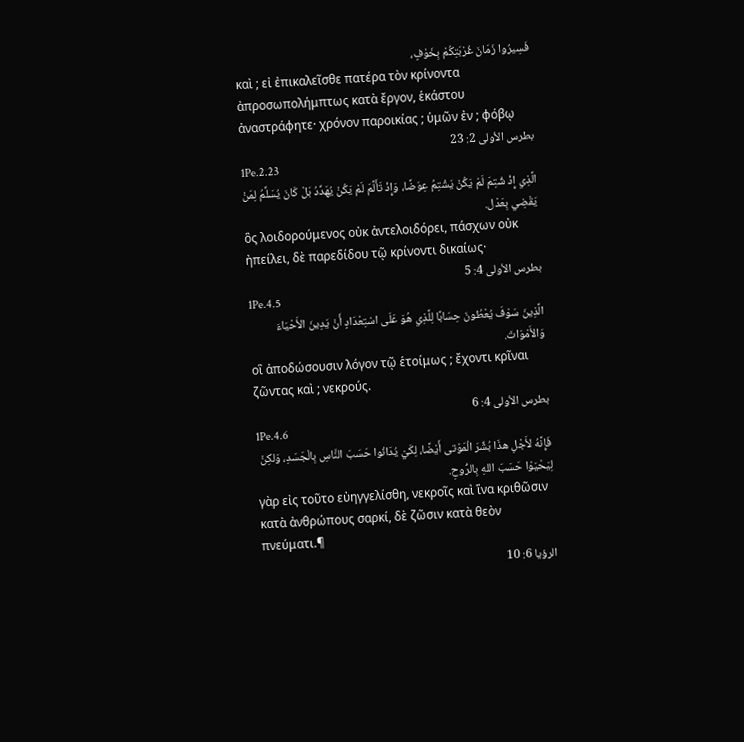فَسِيرُوا زَمَانَ غُرْبَتِكُمْ بِخَوْفٍ،
καὶ ; εἰ ἐπικαλεῖσθε πατέρα τὸν κρίνοντα ἀπροσωπολήμπτως κατὰ ἔργον, ἑκάστου ἀναστράφητε· χρόνον παροικίας ; ὑμῶν ἐν ; φόβῳ
بطرس الأولى 2: 23
1Pe.2.23
الَّذِي إِذْ شُتِمَ لَمْ يَكُنْ يَشْتِمُ عِوَضًا، وَإِذْ تَأَلَّمَ لَمْ يَكُنْ يُهَدِّدُ بَلْ كَانَ يُسَلِّمُ لِمَنْ يَقْضِي بِعَدْل.
ὃς λοιδορούμενος οὐκ ἀντελοιδόρει, πάσχων οὐκ ἠπείλει, δὲ παρεδίδου τῷ κρίνοντι δικαίως·
بطرس الأولى 4: 5
1Pe.4.5
الَّذِينَ سَوْفَ يُعْطُونَ حِسَابًا لِلَّذِي هُوَ عَلَى اسْتِعْدَادٍ أَنْ يَدِينَ الأَحْيَاءَ وَالأَمْوَاتَ.
οἳ ἀποδώσουσιν λόγον τῷ ἑτοίμως ; ἔχοντι κρῖναι ζῶντας καὶ ; νεκρούς.
بطرس الأولى 4: 6
1Pe.4.6
فَإِنَّهُ لأَجْلِ هذَا بُشِّرَ الْمَوْتى أَيْضًا، لِكَيْ يُدَانُوا حَسَبَ النَّاسِ بِالْجَسَدِ، وَلكِنْ لِيَحْيَوْا حَسَبَ اللهِ بِالرُّوحِ.
γὰρ εἰς τοῦτο εὐηγγελίσθη, νεκροῖς καὶ ἵνα κριθῶσιν κατὰ ἀνθρώπους σαρκί, δὲ ζῶσιν κατὰ θεὸν πνεύματι.¶
الرؤيا 6: 10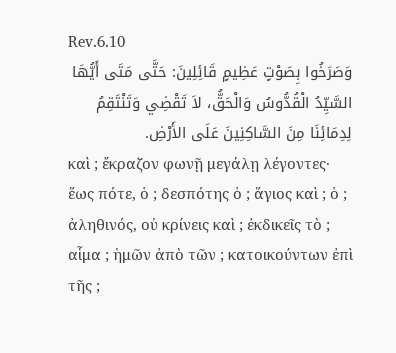Rev.6.10
وَصَرَخُوا بِصَوْتٍ عَظِيمٍ قَائِلِينَ: حَتَّى مَتَى أَيُّهَا السَّيِّدُ الْقُدُّوسُ وَالْحَقُّ، لاَ تَقْضِي وَتَنْتَقِمُ لِدِمَائِنَا مِنَ السَّاكِنِينَ عَلَى الأَرْضِ.
καὶ ; ἔκραζον φωνῇ μεγάλῃ λέγοντες· ἕως πότε, ὁ ; δεσπότης ὁ ; ἅγιος καὶ ; ὁ ; ἀληθινός, οὐ κρίνεις καὶ ; ἐκδικεῖς τὸ ; αἷμα ; ἡμῶν ἀπὸ τῶν ; κατοικούντων ἐπὶ τῆς ;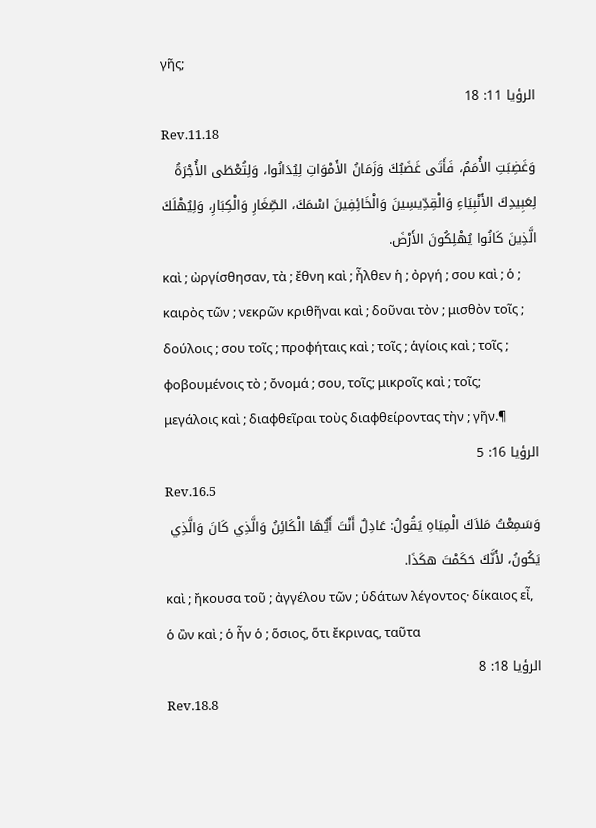γῆς;
الرؤيا 11: 18
Rev.11.18
وَغَضِبَتِ الأُمَمُ، فَأَتَى غَضَبُكَ وَزَمَانُ الأَمْوَاتِ لِيُدَانُوا، وَلِتُعْطَى الأُجْرَةُ لِعَبِيدِكَ الأَنْبِيَاءِ وَالْقِدِّيسِينَ وَالْخَائِفِينَ اسْمَكَ، الصِّغَارِ وَالْكِبَارِ، وَلِيُهْلَكَ الَّذِينَ كَانُوا يُهْلِكُونَ الأَرْضَ.
καὶ ; ὠργίσθησαν, τὰ ; ἔθνη καὶ ; ἦλθεν ἡ ; ὀργή ; σου καὶ ; ὁ ; καιρὸς τῶν ; νεκρῶν κριθῆναι καὶ ; δοῦναι τὸν ; μισθὸν τοῖς ; δούλοις ; σου τοῖς ; προφήταις καὶ ; τοῖς ; ἁγίοις καὶ ; τοῖς ; φοβουμένοις τὸ ; ὄνομά ; σου, τοῖς; μικροῖς καὶ ; τοῖς; μεγάλοις καὶ ; διαφθεῖραι τοὺς διαφθείροντας τὴν ; γῆν.¶
الرؤيا 16: 5
Rev.16.5
وَسَمِعْتُ مَلاَكَ الْمِيَاهِ يَقُولُ: عَادِلٌ أَنْتَ أَيُّهَا الْكَائِنُ وَالَّذِي كَانَ وَالَّذِي يَكُونُ، لأَنَّكَ حَكَمْتَ هكَذَا.
καὶ ; ἤκουσα τοῦ ; ἀγγέλου τῶν ; ὑδάτων λέγοντος· δίκαιος εἶ, ὁ ὢν καὶ ; ὁ ἦν ὁ ; ὅσιος, ὅτι ἔκρινας, ταῦτα
الرؤيا 18: 8
Rev.18.8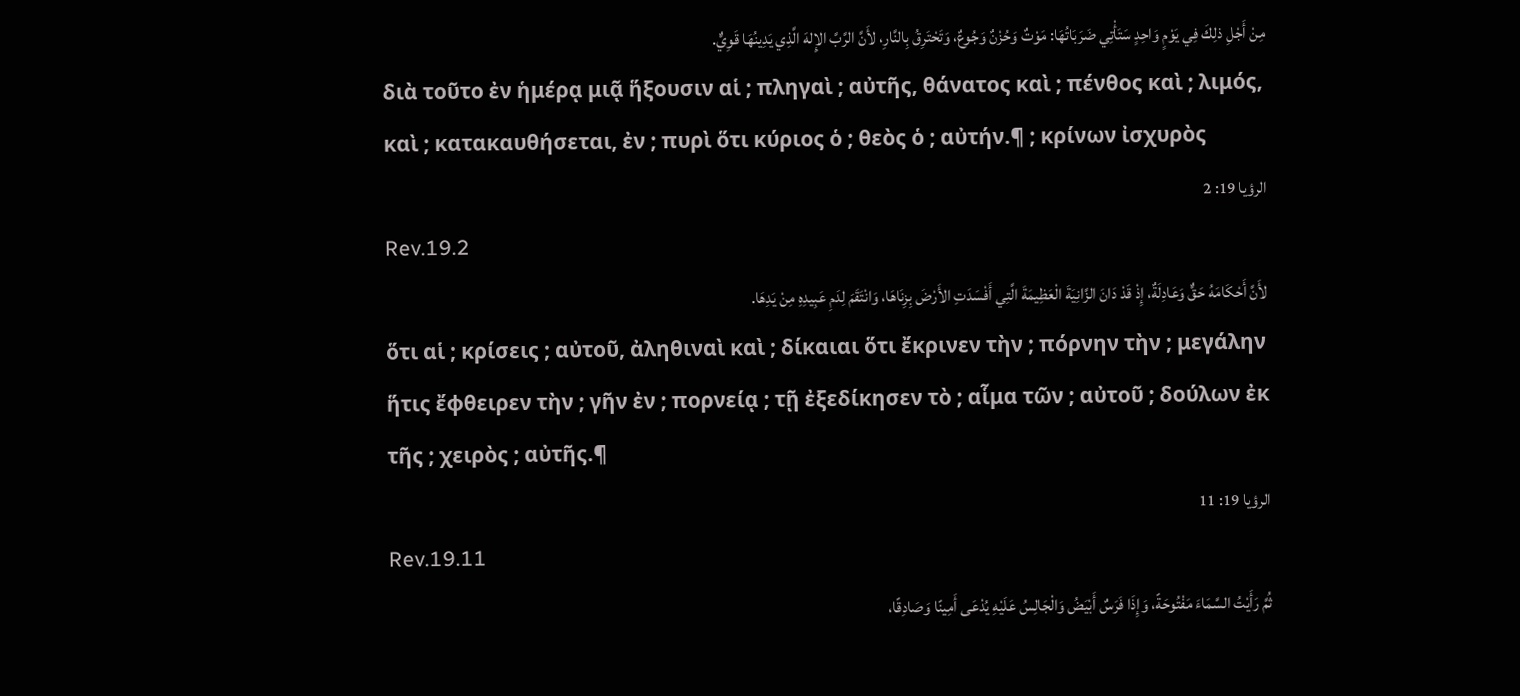مِنْ أَجْلِ ذلِكَ فِي يَوْمٍ وَاحِدٍ سَتَأْتِي ضَرَبَاتُهَا: مَوْتٌ وَحُزْنٌ وَجُوعٌ، وَتَحْتَرِقُ بِالنَّارِ، لأَنَّ الرَّبَّ الإِلهَ الَّذِي يَدِينُهَا قَوِيٌّ.
διὰ τοῦτο ἐν ἡμέρᾳ μιᾷ ἥξουσιν αἱ ; πληγαὶ ; αὐτῆς, θάνατος καὶ ; πένθος καὶ ; λιμός, καὶ ; κατακαυθήσεται, ἐν ; πυρὶ ὅτι κύριος ὁ ; θεὸς ὁ ; αὐτήν.¶ ; κρίνων ἰσχυρὸς
الرؤيا 19: 2
Rev.19.2
لأَنَّ أَحْكَامَهُ حَقٌّ وَعَادِلَةٌ، إِذْ قَدْ دَانَ الزَّانِيَةَ الْعَظِيمَةَ الَّتِي أَفْسَدَتِ الأَرْضَ بِزِنَاهَا، وَانْتَقَمَ لِدَمِ عَبِيدِهِ مِنْ يَدِهَا.
ὅτι αἱ ; κρίσεις ; αὐτοῦ, ἀληθιναὶ καὶ ; δίκαιαι ὅτι ἔκρινεν τὴν ; πόρνην τὴν ; μεγάλην ἥτις ἔφθειρεν τὴν ; γῆν ἐν ; πορνείᾳ ; τῇ ἐξεδίκησεν τὸ ; αἷμα τῶν ; αὐτοῦ ; δούλων ἐκ τῆς ; χειρὸς ; αὐτῆς.¶
الرؤيا 19: 11
Rev.19.11
ثُمَّ رَأَيْتُ السَّمَاءَ مَفْتُوحَةً، وَإِذَا فَرَسٌ أَبْيَضُ وَالْجَالِسُ عَلَيْهِ يُدْعَى أَمِينًا وَصَادِقًا،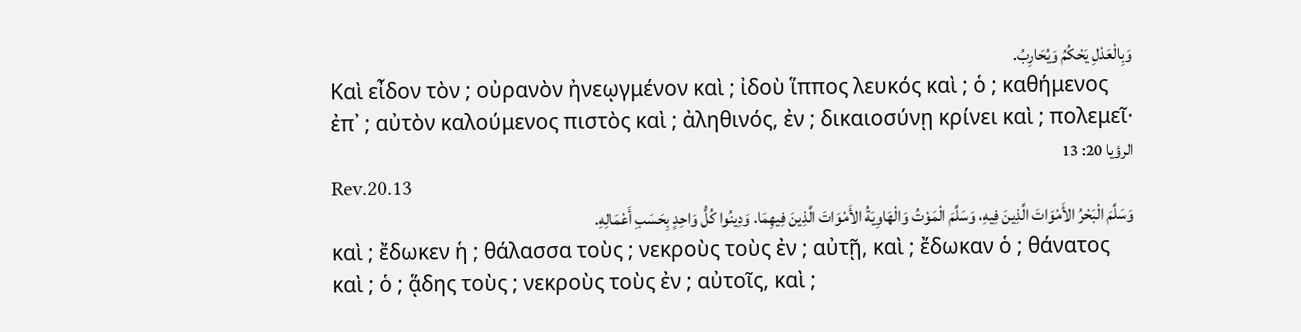وَبِالْعَدْلِ يَحْكُمُ وَيُحَارِبُ.
Καὶ εἶδον τὸν ; οὐρανὸν ἠνεῳγμένον καὶ ; ἰδοὺ ἵππος λευκός καὶ ; ὁ ; καθήμενος ἐπ᾽ ; αὐτὸν καλούμενος πιστὸς καὶ ; ἀληθινός, ἐν ; δικαιοσύνῃ κρίνει καὶ ; πολεμεῖ·
الرؤيا 20: 13
Rev.20.13
وَسَلَّمَ الْبَحْرُ الأَمْوَاتَ الَّذِينَ فِيهِ، وَسَلَّمَ الْمَوْتُ وَالْهَاوِيَةُ الأَمْوَاتَ الَّذِينَ فِيهِمَا. وَدِينُوا كُلُّ وَاحِدٍ بِحَسَبِ أَعْمَالِهِ.
καὶ ; ἔδωκεν ἡ ; θάλασσα τοὺς ; νεκροὺς τοὺς ἐν ; αὐτῇ, καὶ ; ἔδωκαν ὁ ; θάνατος καὶ ; ὁ ; ᾅδης τοὺς ; νεκροὺς τοὺς ἐν ; αὐτοῖς, καὶ ;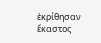ἐκρίθησαν ἕκαστος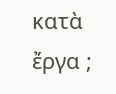κατὰ ἔργα ;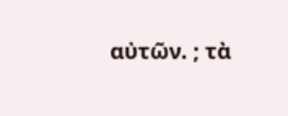αὐτῶν. ; τὰ